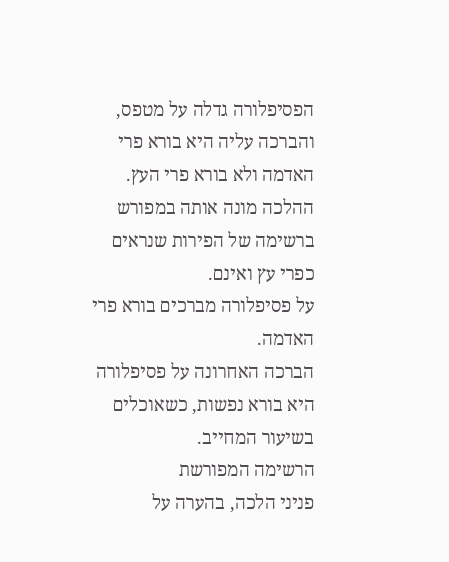הפסיפלורה גדלה על מטפס, והברכה עליה היא בורא פרי האדמה ולא בורא פרי העץ. ההלכה מונה אותה במפורש ברשימה של הפירות שנראים כפרי עץ ואינם.
על פסיפלורה מברכים בורא פרי האדמה.
הברכה האחרונה על פסיפלורה היא בורא נפשות, כשאוכלים בשיעור המחייב.
הרשימה המפורשת
פניני הלכה, בהערה על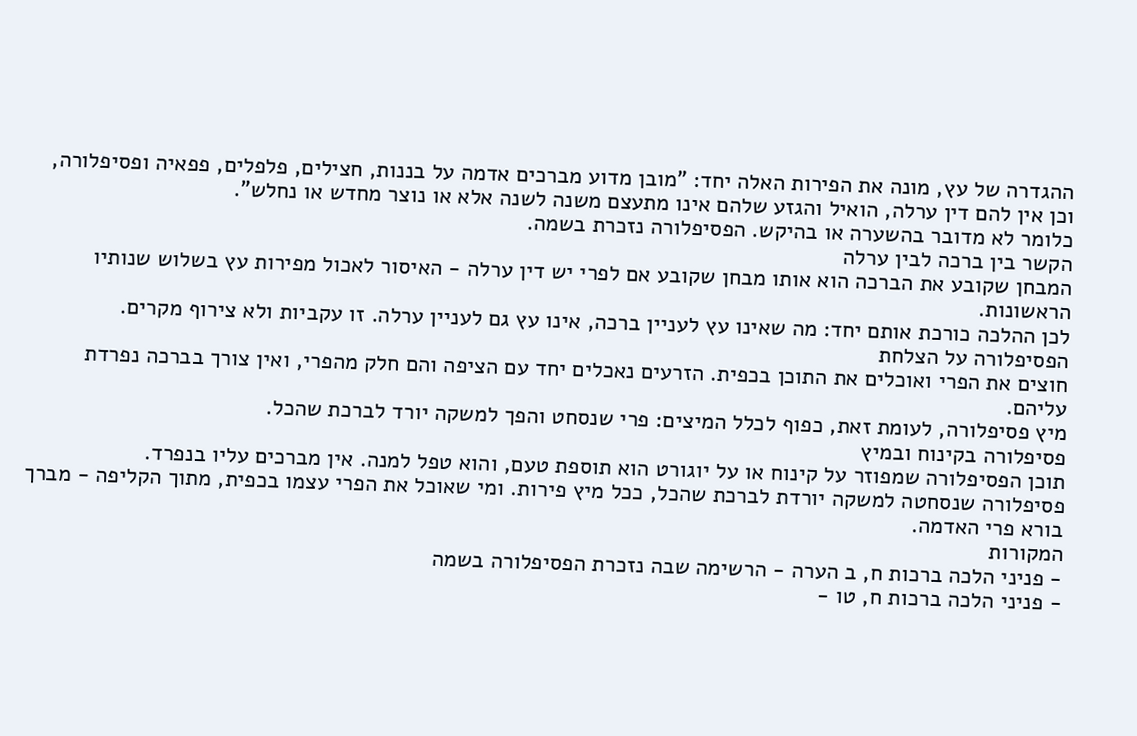ההגדרה של עץ, מונה את הפירות האלה יחד: "מובן מדוע מברכים אדמה על בננות, חצילים, פלפלים, פפאיה ופסיפלורה, וכן אין להם דין ערלה, הואיל והגזע שלהם אינו מתעצם משנה לשנה אלא או נוצר מחדש או נחלש".
כלומר לא מדובר בהשערה או בהיקש. הפסיפלורה נזכרת בשמה.
הקשר בין ברכה לבין ערלה
המבחן שקובע את הברכה הוא אותו מבחן שקובע אם לפרי יש דין ערלה - האיסור לאכול מפירות עץ בשלוש שנותיו הראשונות.
לכן ההלכה כורכת אותם יחד: מה שאינו עץ לעניין ברכה, אינו עץ גם לעניין ערלה. זו עקביות ולא צירוף מקרים.
הפסיפלורה על הצלחת
חוצים את הפרי ואוכלים את התוכן בכפית. הזרעים נאכלים יחד עם הציפה והם חלק מהפרי, ואין צורך בברכה נפרדת עליהם.
מיץ פסיפלורה, לעומת זאת, כפוף לכלל המיצים: פרי שנסחט והפך למשקה יורד לברכת שהכל.
פסיפלורה בקינוח ובמיץ
תוכן הפסיפלורה שמפוזר על קינוח או על יוגורט הוא תוספת טעם, והוא טפל למנה. אין מברכים עליו בנפרד.
פסיפלורה שנסחטה למשקה יורדת לברכת שהכל, ככל מיץ פירות. ומי שאוכל את הפרי עצמו בכפית, מתוך הקליפה - מברך בורא פרי האדמה.
המקורות
- פניני הלכה ברכות ח, ב הערה - הרשימה שבה נזכרת הפסיפלורה בשמה
- פניני הלכה ברכות ח, טו -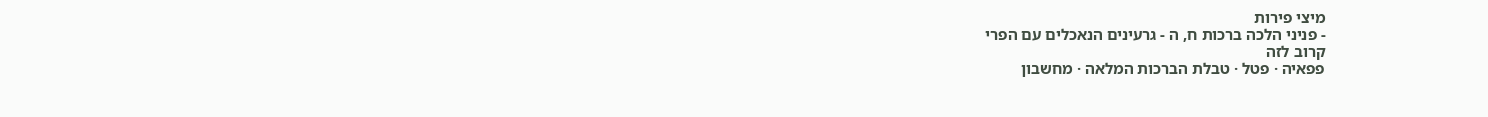מיצי פירות
- פניני הלכה ברכות ח, ה - גרעינים הנאכלים עם הפרי
קרוב לזה
פפאיה · פטל · טבלת הברכות המלאה · מחשבון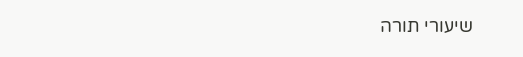שיעורי תורה